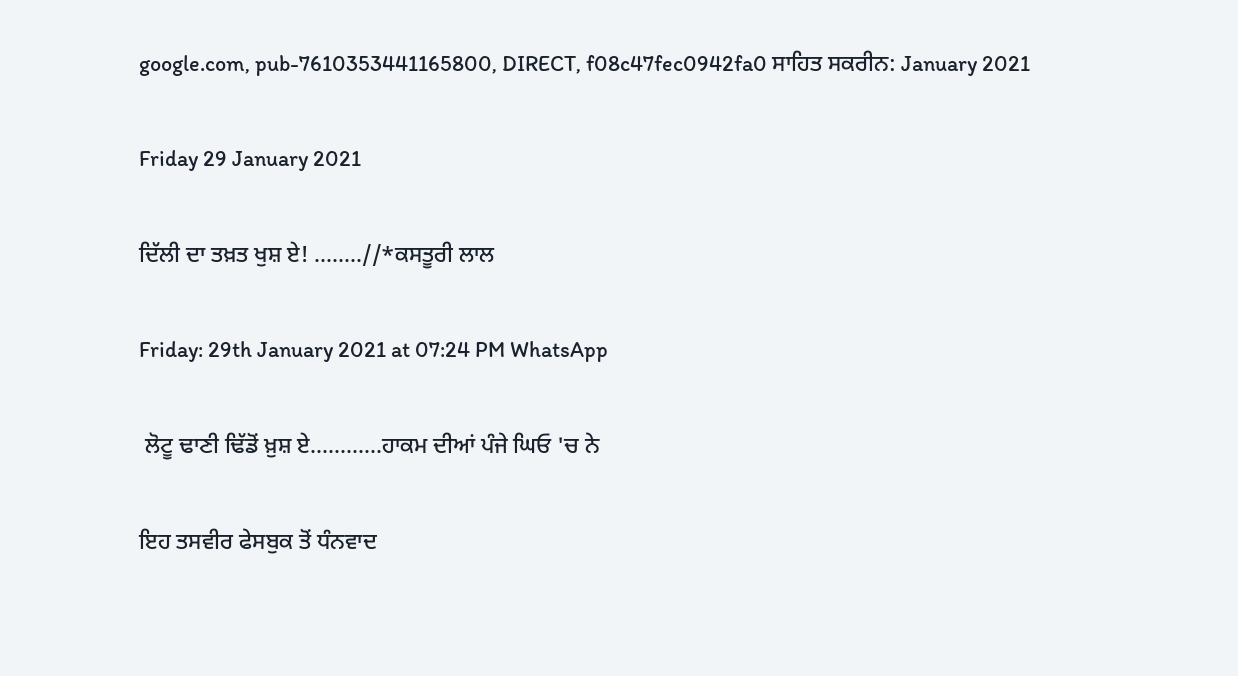google.com, pub-7610353441165800, DIRECT, f08c47fec0942fa0 ਸਾਹਿਤ ਸਕਰੀਨ: January 2021

Friday 29 January 2021

ਦਿੱਲੀ ਦਾ ਤਖ਼ਤ ਖੁਸ਼ ਏ! ........//*ਕਸਤੂਰੀ ਲਾਲ

Friday: 29th January 2021 at 07:24 PM WhatsApp

 ਲੋਟੂ ਢਾਣੀ ਢਿੱਡੋਂ ਖ਼ੁਸ਼ ਏ............ਹਾਕਮ ਦੀਆਂ ਪੰਜੇ ਘਿਓ 'ਚ ਨੇ

ਇਹ ਤਸਵੀਰ ਫੇਸਬੁਕ ਤੋਂ ਧੰਨਵਾਦ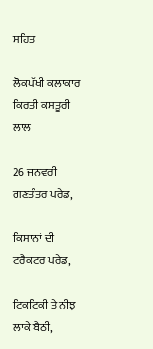ਸਹਿਤ

ਲੋਕਪੱਖੀ ਕਲਾਕਾਰ ਕਿਰਤੀ ਕਸਤੂਰੀ ਲਾਲ

26 ਜਨਵਰੀ ਗਣਤੰਤਰ ਪਰੇਡ,

ਕਿਸਾਨਾਂ ਦੀ ਟਰੈਕਟਰ ਪਰੇਡ,

ਟਿਕਟਿਕੀ ਤੇ ਨੀਝ ਲਾਕੇ ਬੈਠੀ,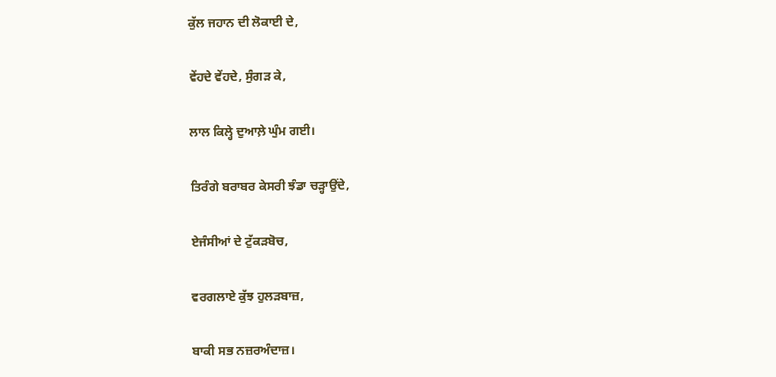ਕੁੱਲ ਜਹਾਨ ਦੀ ਲੋਕਾਈ ਦੇ,

ਵੇਂਹਦੇ ਵੇਂਹਦੇ, ਸੁੰਗੜ ਕੇ,

ਲਾਲ ਕਿਲ੍ਹੇ ਦੁਆਲ਼ੇ ਘੁੰਮ ਗਈ।

ਤਿਰੰਗੇ ਬਰਾਬਰ ਕੇਸਰੀ ਝੰਡਾ ਚੜ੍ਹਾਉਂਦੇ,

ਏਜੰਸੀਆਂ ਦੇ ਟੁੱਕੜਬੋਚ,

ਵਰਗਲਾਏ ਕੁੱਝ ਹੁਲੜਬਾਜ਼,

ਬਾਕੀ ਸਭ ਨਜ਼ਰਅੰਦਾਜ਼।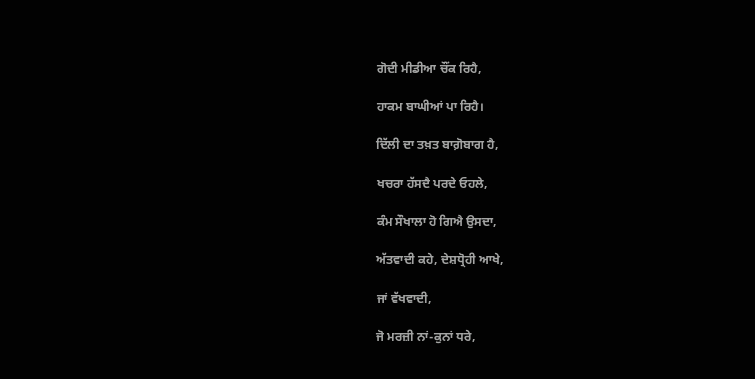ਗੋਦੀ ਮੀਡੀਆ ਚੌਂਕ ਰਿਹੈ,

ਹਾਕਮ ਬਾਘੀਆਂ ਪਾ ਰਿਹੈ।

ਦਿੱਲੀ ਦਾ ਤਖ਼ਤ ਬਾਗ਼ੋਬਾਗ ਹੈ,

ਖਚਰਾ ਹੱਸਦੈ ਪਰਦੇ ਓਹਲੇ,

ਕੰਮ ਸੌਖਾਲਾ ਹੋ ਗਿਐ ਉਸਦਾ,

ਅੱਤਵਾਦੀ ਕਹੇ, ਦੇਸ਼ਧ੍ਰੋਹੀ ਆਖੇ,

ਜਾਂ ਵੱਖਵਾਦੀ,

ਜੋ ਮਰਜ਼ੀ ਨਾਂ-ਕੁਨਾਂ ਧਰੇ,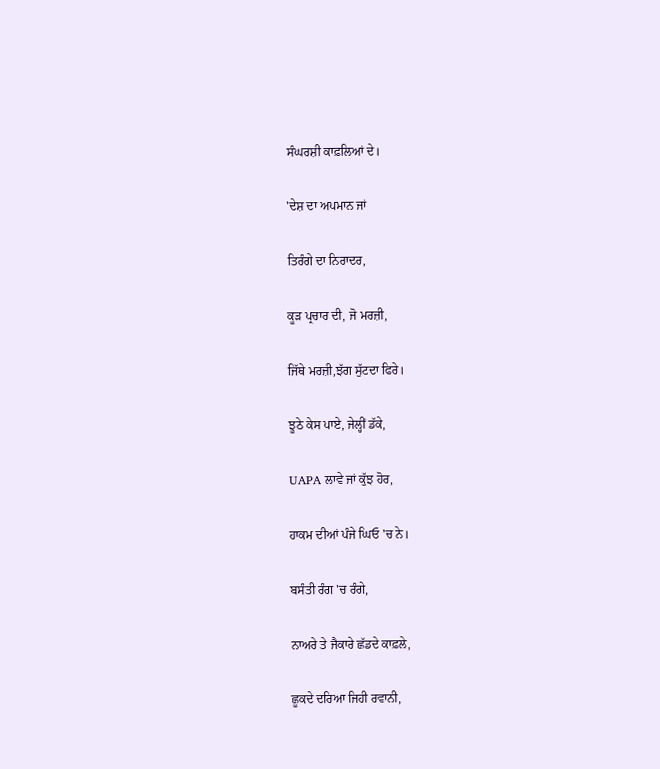ਸੰਘਰਸ਼ੀ ਕਾਫ਼ਲਿਆਂ ਦੇ।

'ਦੇਸ਼ ਦਾ ਅਪਮਾਨ ਜਾਂ

ਤਿਰੰਗੇ ਦਾ ਨਿਰਾਦਰ,

ਕੂੜ ਪ੍ਰਚਾਰ ਦੀ, ਜੋ ਮਰਜ਼ੀ,

ਜਿੱਥੇ ਮਰਜ਼ੀ,ਝੱਗ ਸੁੱਟਦਾ ਫਿਰੇ।

ਝੂਠੇ ਕੇਸ ਪਾਏ, ਜੇਲ੍ਹੀਂ ਡੱਕੇ,

UAPA ਲਾਵੇ ਜਾਂ ਕੁੱਝ ਹੋਰ,

ਹਾਕਮ ਦੀਆਂ ਪੰਜੇ ਘਿਓ 'ਚ ਨੇ।

ਬਸੰਤੀ ਰੰਗ 'ਚ ਰੰਗੇ,

ਨਾਅਰੇ ਤੇ ਜੈਕਾਰੇ ਛੱਡਦੇ ਕਾਫ਼ਲੇ,

ਛੂਕਦੇ ਦਰਿਆ ਜਿਹੀ ਰਵਾਨੀ,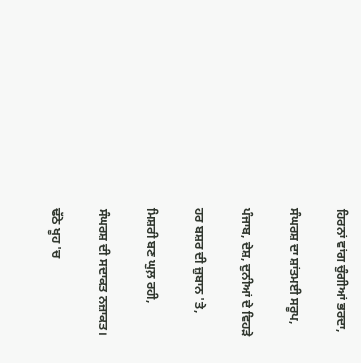ਹਿਰਨਾਂ ਵਾਂਗ ਚੁੰਗੀਆਂ ਭਰਦਾ,

ਸੰਘਰਸ਼ ਦਾ ਸ਼ਾਂਤਮਈ ਸਰੂਪ,

ਪੰਜਾਬ, ਦੇਸ਼, ਦੁਨੀਆਂ ਦੇ ਵਿਹੜੇ

ਹਰ ਬਸ਼ਰ ਦੀ ਜ਼ੁਬਾਨ 'ਤੇ,

ਮਿਸ਼ਰੀ ਬਣ ਘੁਲ਼ ਰਹੀ,

ਸੰਘਰਸ਼ ਦੀ ਸਦਾਕਤ ਨਜ਼ਾਕਤ।

ਢੱਠੇ ਖੂਹ 'ਚ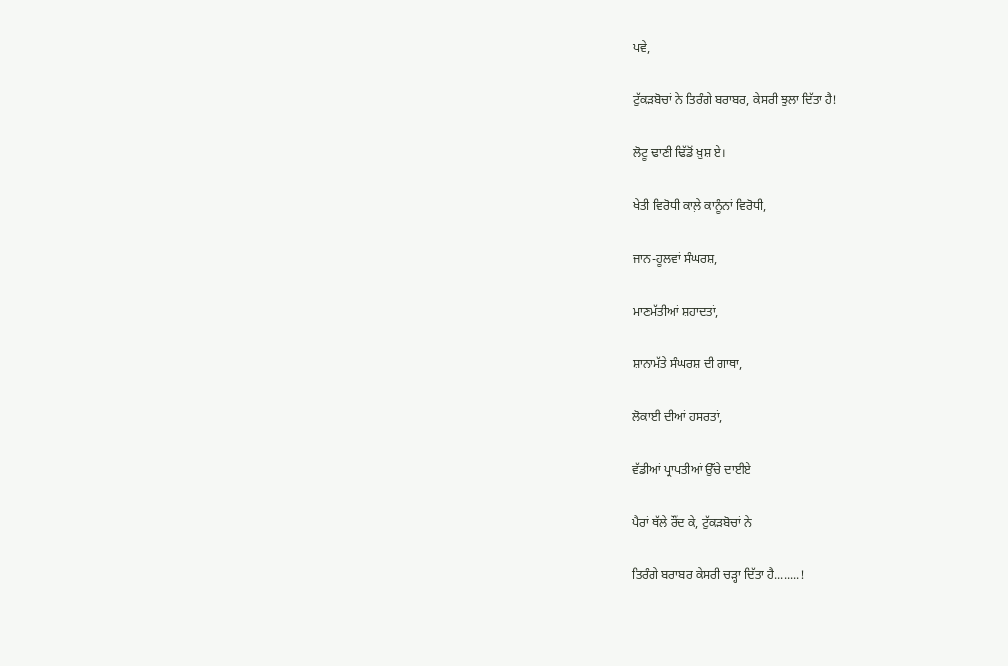ਪਵੇ,

ਟੁੱਕੜਬੋਚਾਂ ਨੇ ਤਿਰੰਗੇ ਬਰਾਬਰ, ਕੇਸਰੀ ਝੁਲਾ ਦਿੱਤਾ ਹੈ!

ਲੋਟੂ ਢਾਣੀ ਢਿੱਡੋਂ ਖ਼ੁਸ਼ ਏ।

ਖੇਤੀ ਵਿਰੋਧੀ ਕਾਲ਼ੇ ਕਾਨੂੰਨਾਂ ਵਿਰੋਧੀ,

ਜਾਨ-ਹੂਲਵਾਂ ਸੰਘਰਸ਼,

ਮਾਣਮੱਤੀਆਂ ਸ਼ਹਾਦਤਾਂ,

ਸ਼ਾਨਾਮੱਤੇ ਸੰਘਰਸ਼ ਦੀ ਗਾਥਾ,

ਲੋਕਾਈ ਦੀਆਂ ਹਸਰਤਾਂ,

ਵੱਡੀਆਂ ਪ੍ਰਾਪਤੀਆਂ ਉੱਚੇ ਦਾਈਏ

ਪੈਰਾਂ ਥੱਲੇ ਰੌਂਦ ਕੇ, ਟੁੱਕੜਬੋਚਾਂ ਨੇ

ਤਿਰੰਗੇ ਬਰਾਬਰ ਕੇਸਰੀ ਚੜ੍ਹਾ ਦਿੱਤਾ ਹੈ........!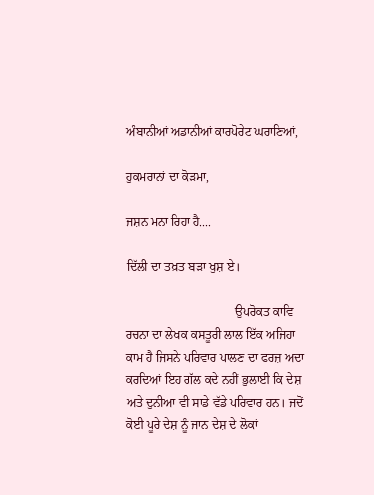ਅੰਬਾਨੀਆਂ ਅਡਾਨੀਆਂ ਕਾਰਪੋਰੇਟ ਘਰਾਣਿਆਂ,

ਹੁਕਮਰਾਨਾਂ ਦਾ ਕੋੜਮਾ,

ਜਸ਼ਨ ਮਨਾ ਰਿਹਾ ਹੈ....

ਦਿੱਲੀ ਦਾ ਤਖ਼ਤ ਬੜਾ ਖੁਸ਼ ਏ।

                                   ਉਪਰੋਕਤ ਕਾਵਿ ਰਚਨਾ ਦਾ ਲੇਖਕ ਕਸਤੂਰੀ ਲਾਲ ਇੱਕ ਅਜਿਹਾ ਕਾਮ ਹੈ ਜਿਸਨੇ ਪਰਿਵਾਰ ਪਾਲਣ ਦਾ ਫਰਜ਼ ਅਦਾ ਕਰਦਿਆਂ ਇਹ ਗੱਲ ਕਦੇ ਨਹੀਂ ਭੁਲਾਈ ਕਿ ਦੇਸ਼ ਅਤੇ ਦੁਨੀਆ ਵੀ ਸਾਡੇ ਵੱਡੇ ਪਰਿਵਾਰ ਹਨ। ਜਦੋਂ ਕੋਈ ਪੂਰੇ ਦੇਸ਼ ਨੂੰ ਜਾਨ ਦੇਸ਼ ਦੇ ਲੋਕਾਂ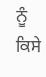ਨੂੰ ਕਿਸੇ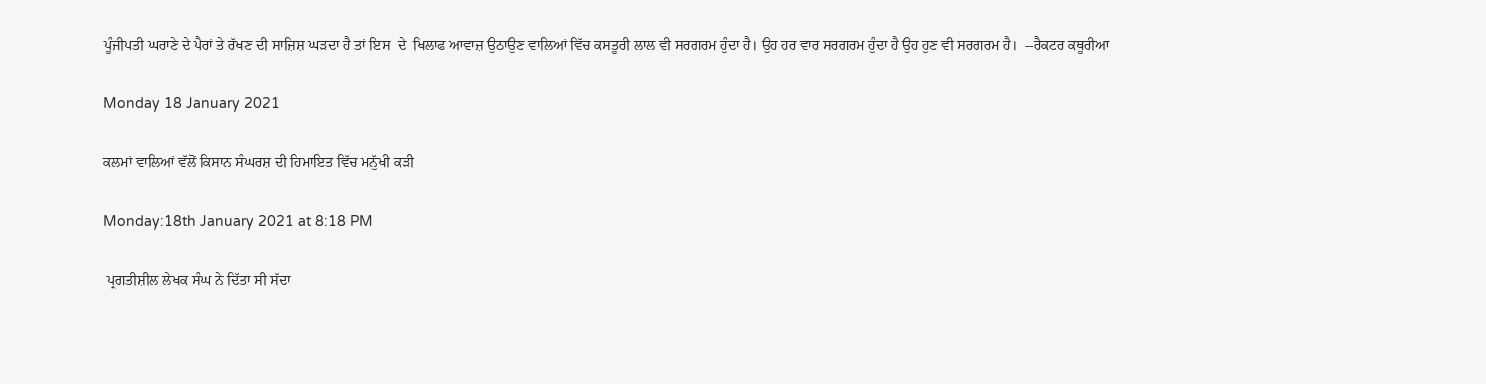ਪੂੰਜੀਪਤੀ ਘਰਾਣੇ ਦੇ ਪੈਰਾਂ ਤੇ ਰੱਖਣ ਦੀ ਸਾਜ਼ਿਸ਼ ਘੜਦਾ ਹੈ ਤਾਂ ਇਸ  ਦੇ  ਖਿਲਾਫ ਆਵਾਜ਼ ਉਠਾਉਣ ਵਾਲਿਆਂ ਵਿੱਚ ਕਸਤੂਰੀ ਲਾਲ ਵੀ ਸਰਗਰਮ ਹੁੰਦਾ ਹੈ। ਉਹ ਹਰ ਵਾਰ ਸਰਗਰਮ ਹੁੰਦਾ ਹੈ ਉਹ ਹੁਣ ਵੀ ਸਰਗਰਮ ਹੈ।  --ਰੈਕਟਰ ਕਥੂਰੀਆ

Monday 18 January 2021

ਕਲਮਾਂ ਵਾਲਿਆਂ ਵੱਲੋਂ ਕਿਸਾਨ ਸੰਘਰਸ਼ ਦੀ ਹਿਮਾਇਤ ਵਿੱਚ ਮਨੁੱਖੀ ਕੜੀ

Monday:18th January 2021 at 8:18 PM

 ਪ੍ਰਗਤੀਸ਼ੀਲ ਲੇਖਕ ਸੰਘ ਨੇ ਦਿੱਤਾ ਸੀ ਸੱਦਾ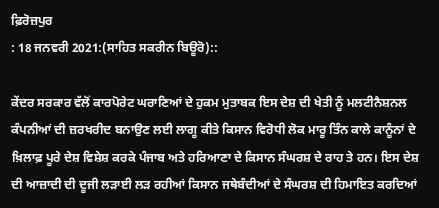ਫ਼ਿਰੋਜ਼ਪੁਰ
: 18 ਜਨਵਰੀ 2021:(ਸਾਹਿਤ ਸਕਰੀਨ ਬਿਊਰੋ)::

ਕੇਂਦਰ ਸਰਕਾਰ ਵੱਲੋਂ ਕਾਰਪੋਰੇਟ ਘਰਾਣਿਆਂ ਦੇ ਹੁਕਮ ਮੁਤਾਬਕ ਇਸ ਦੇਸ਼ ਦੀ ਖੇਤੀ ਨੂੰ ਮਲਟੀਨੈਸ਼ਨਲ ਕੰਪਨੀਆਂ ਦੀ ਜ਼ਰਖਰੀਦ ਬਨਾਉਣ ਲਈ ਲਾਗੂ ਕੀਤੇ ਕਿਸਾਨ ਵਿਰੋਧੀ ਲੋਕ ਮਾਰੂ ਤਿੰਨ ਕਾਲੇ ਕਾਨੂੰਨਾਂ ਦੇ ਖ਼ਿਲਾਫ਼ ਪੂਰੇ ਦੇਸ਼ ਵਿਸ਼ੇਸ਼ ਕਰਕੇ ਪੰਜਾਬ ਅਤੇ ਹਰਿਆਣਾ ਦੇ ਕਿਸਾਨ ਸੰਘਰਸ਼ ਦੇ ਰਾਹ ਤੇ ਹਨ। ਇਸ ਦੇਸ਼ ਦੀ ਆਜ਼ਾਦੀ ਦੀ ਦੂਜੀ ਲੜਾਈ ਲੜ ਰਹੀਆਂ ਕਿਸਾਨ ਜਥੇਬੰਦੀਆਂ ਦੇ ਸੰਘਰਸ਼ ਦੀ ਹਿਮਾਇਤ ਕਰਦਿਆਂ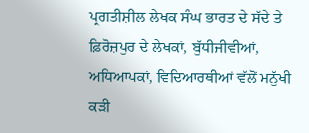ਪ੍ਰਗਤੀਸ਼ੀਲ ਲੇਖਕ ਸੰਘ ਭਾਰਤ ਦੇ ਸੱਦੇ ਤੇ ਫ਼ਿਰੋਜ਼ਪੁਰ ਦੇ ਲੇਖਕਾਂ, ਬੁੱਧੀਜੀਵੀਆਂ, ਅਧਿਆਪਕਾਂ, ਵਿਦਿਆਰਥੀਆਂ ਵੱਲੋਂ ਮਨੁੱਖੀ ਕੜੀ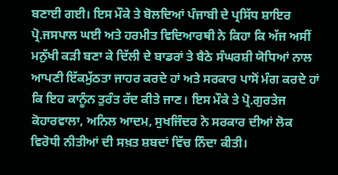ਬਣਾਈ ਗਈ। ਇਸ ਮੌਕੇ ਤੇ ਬੋਲਦਿਆਂ ਪੰਜਾਬੀ ਦੇ ਪ੍ਰਸਿੱਧ ਸ਼ਾਇਰ ਪ੍ਰੋ.ਜਸਪਾਲ ਘਈ ਅਤੇ ਹਰਮੀਤ ਵਿਦਿਆਰਥੀ ਨੇ ਕਿਹਾ ਕਿ ਅੱਜ ਅਸੀਂ ਮਨੁੱਖੀ ਕੜੀ ਬਣਾ ਕੇ ਦਿੱਲੀ ਦੇ ਬਾਡਰਾਂ ਤੇ ਬੈਠੇ ਸੰਘਰਸ਼ੀ ਯੋਧਿਆਂ ਨਾਲ ਆਪਣੀ ਇੱਕਮੁੱਠਤਾ ਜਾਹਰ ਕਰਦੇ ਹਾਂ ਅਤੇ ਸਰਕਾਰ ਪਾਸੋਂ ਮੰਗ ਕਰਦੇ ਹਾਂ ਕਿ ਇਹ ਕਾਨੂੰਨ ਤੁਰੰਤ ਰੱਦ ਕੀਤੇ ਜਾਣ। ਇਸ ਮੌਕੇ ਤੇ ਪ੍ਰੋ.ਗੁਰਤੇਜ ਕੋਹਾਰਵਾਲਾ, ਅਨਿਲ ਆਦਮ, ਸੁਖਜਿੰਦਰ ਨੇ ਸਰਕਾਰ ਦੀਆਂ ਲੋਕ ਵਿਰੋਧੀ ਨੀਤੀਆਂ ਦੀ ਸਖ਼ਤ ਸ਼ਬਦਾਂ ਵਿੱਚ ਨਿੰਦਾ ਕੀਤੀ।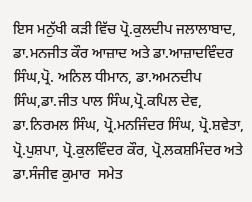ਇਸ ਮਨੁੱਖੀ ਕੜੀ ਵਿੱਚ ਪ੍ਰੋ.ਕੁਲਦੀਪ ਜਲਾਲਾਬਾਦ, ਡਾ.ਮਨਜੀਤ ਕੌਰ ਆਜ਼ਾਦ ਅਤੇ ਡਾ.ਆਜ਼ਾਦਵਿੰਦਰ ਸਿੰਘ,ਪ੍ਰੋ. ਅਨਿਲ ਧੀਮਾਨ, ਡਾ.ਅਮਨਦੀਪ ਸਿੰਘ,ਡਾ.ਜੀਤ ਪਾਲ ਸਿੰਘ,ਪ੍ਰੋ.ਕਪਿਲ ਦੇਵ, ਡਾ.ਨਿਰਮਲ ਸਿੰਘ, ਪ੍ਰੋ.ਮਨਜਿੰਦਰ ਸਿੰਘ, ਪ੍ਰੋ.ਸ਼ਵੇਤਾ, ਪ੍ਰੋ.ਪੁਸ਼ਪਾ, ਪ੍ਰੋ.ਕੁਲਵਿੰਦਰ ਕੌਰ, ਪ੍ਰੋ.ਲਕਸ਼ਮਿੰਦਰ ਅਤੇ ਡਾ.ਸੰਜੀਵ ਕੁਮਾਰ  ਸਮੇਤ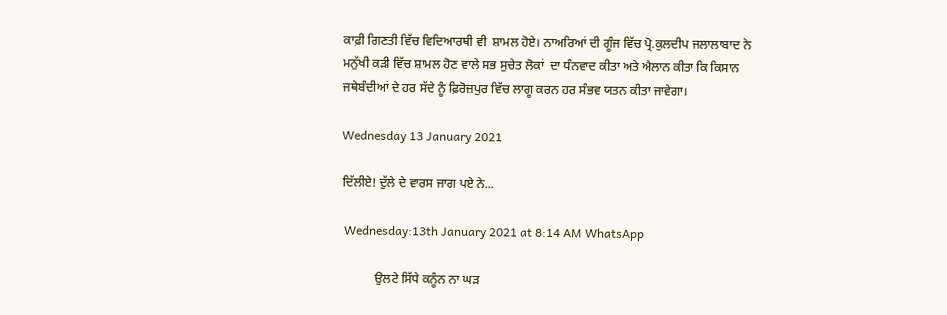ਕਾਫ਼ੀ ਗਿਣਤੀ ਵਿੱਚ ਵਿਦਿਆਰਥੀ ਵੀ  ਸ਼ਾਮਲ ਹੋਏ। ਨਾਅਰਿਆਂ ਦੀ ਗੂੰਜ ਵਿੱਚ ਪ੍ਰੋ.ਕੁਲਦੀਪ ਜਲਾਲਾਬਾਦ ਨੇ ਮਨੁੱਖੀ ਕੜੀ ਵਿੱਚ ਸ਼ਾਮਲ ਹੋਣ ਵਾਲੇ ਸਭ ਸੁਚੇਤ ਲੋਕਾਂ  ਦਾ ਧੰਨਵਾਦ ਕੀਤਾ ਅਤੇ ਐਲਾਨ ਕੀਤਾ ਕਿ ਕਿਸਾਨ ਜਥੇਬੰਦੀਆਂ ਦੇ ਹਰ ਸੱਦੇ ਨੂੰ ਫ਼ਿਰੋਜ਼ਪੁਰ ਵਿੱਚ ਲਾਗੂ ਕਰਨ ਹਰ ਸੰਭਵ ਯਤਨ ਕੀਤਾ ਜਾਵੇਗਾ।

Wednesday 13 January 2021

ਦਿੱਲੀਏ! ਦੁੱਲੇ ਦੇ ਵਾਰਸ ਜਾਗ ਪਏ ਨੇ...

 Wednesday:13th January 2021 at 8:14 AM WhatsApp

           ਉਲਟੇ ਸਿੱਧੇ ਕਨੂੰਨ ਨਾ ਘੜ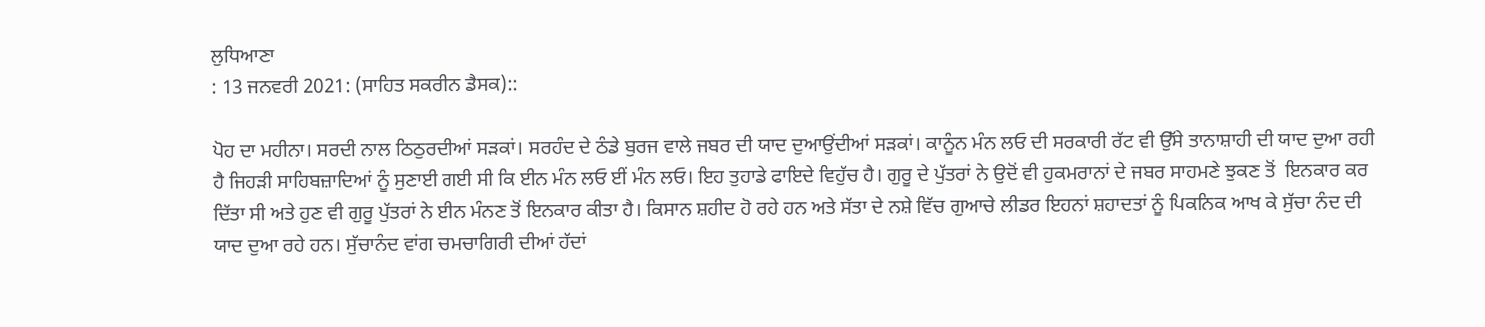ਲੁਧਿਆਣਾ
: 13 ਜਨਵਰੀ 2021: (ਸਾਹਿਤ ਸਕਰੀਨ ਡੈਸਕ)::

ਪੋਹ ਦਾ ਮਹੀਨਾ। ਸਰਦੀ ਨਾਲ ਠਿਠੁਰਦੀਆਂ ਸੜਕਾਂ। ਸਰਹੰਦ ਦੇ ਠੰਡੇ ਬੁਰਜ ਵਾਲੇ ਜਬਰ ਦੀ ਯਾਦ ਦੁਆਉਂਦੀਆਂ ਸੜਕਾਂ। ਕਾਨੂੰਨ ਮੰਨ ਲਓ ਦੀ ਸਰਕਾਰੀ ਰੱਟ ਵੀ ਉੱਸੇ ਤਾਨਾਸ਼ਾਹੀ ਦੀ ਯਾਦ ਦੁਆ ਰਹੀ ਹੈ ਜਿਹੜੀ ਸਾਹਿਬਜ਼ਾਦਿਆਂ ਨੂੰ ਸੁਣਾਈ ਗਈ ਸੀ ਕਿ ਈਨ ਮੰਨ ਲਓ ਈਂ ਮੰਨ ਲਓ। ਇਹ ਤੁਹਾਡੇ ਫਾਇਦੇ ਵਿਹੁੱਚ ਹੈ। ਗੁਰੂ ਦੇ ਪੁੱਤਰਾਂ ਨੇ ਉਦੋਂ ਵੀ ਹੁਕਮਰਾਨਾਂ ਦੇ ਜਬਰ ਸਾਹਮਣੇ ਝੁਕਣ ਤੋਂ  ਇਨਕਾਰ ਕਰ ਦਿੱਤਾ ਸੀ ਅਤੇ ਹੁਣ ਵੀ ਗੁਰੂ ਪੁੱਤਰਾਂ ਨੇ ਈਨ ਮੰਨਣ ਤੋਂ ਇਨਕਾਰ ਕੀਤਾ ਹੈ। ਕਿਸਾਨ ਸ਼ਹੀਦ ਹੋ ਰਹੇ ਹਨ ਅਤੇ ਸੱਤਾ ਦੇ ਨਸ਼ੇ ਵਿੱਚ ਗੁਆਚੇ ਲੀਡਰ ਇਹਨਾਂ ਸ਼ਹਾਦਤਾਂ ਨੂੰ ਪਿਕਨਿਕ ਆਖ ਕੇ ਸੁੱਚਾ ਨੰਦ ਦੀ ਯਾਦ ਦੁਆ ਰਹੇ ਹਨ। ਸੁੱਚਾਨੰਦ ਵਾਂਗ ਚਮਚਾਗਿਰੀ ਦੀਆਂ ਹੱਦਾਂ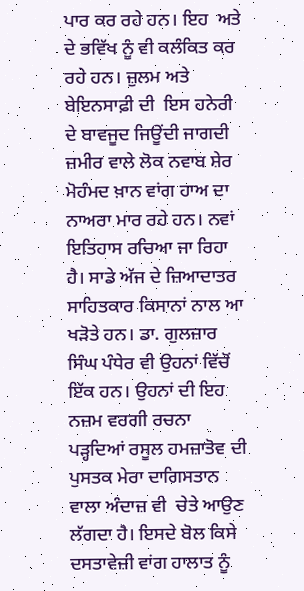ਪਾਰ ਕਰ ਰਹੇ ਹਨ। ਇਹ  ਅਤੇ  ਦੇ ਭਵਿੱਖ ਨੂੰ ਵੀ ਕਲੰਕਿਤ ਕਰ ਰਹੇ ਹਨ। ਜ਼ੁਲਮ ਅਤੇ ਬੇਇਨਸਾਫ਼ੀ ਦੀ  ਇਸ ਹਨੇਰੀ ਦੇ ਬਾਵਜੂਦ ਜਿਊਂਦੀ ਜਾਗਦੀ ਜ਼ਮੀਰ ਵਾਲੇ ਲੋਕ ਨਵਾਬ ਸ਼ੇਰ ਮੋਹੰਮਦ ਖ਼ਾਨ ਵਾਂਗ ਹਾਅ ਦਾ ਨਾਅਰਾ ਮਾਰ ਰਹੇ ਹਨ। ਨਵਾਂ ਇਤਿਹਾਸ ਰਚਿਆ ਜਾ ਰਿਹਾ ਹੈ। ਸਾਡੇ ਅੱਜ ਦੇ ਜ਼ਿਆਦਾਤਰ ਸਾਹਿਤਕਾਰ ਕਿਸਾਨਾਂ ਨਾਲ ਆ  ਖੜੋਤੇ ਹਨ। ਡਾ. ਗੁਲਜ਼ਾਰ ਸਿੰਘ ਪੰਧੇਰ ਵੀ ਉਹਨਾਂ ਵਿੱਚੋਂ ਇੱਕ ਹਨ। ਉਹਨਾਂ ਦੀ ਇਹ ਨਜ਼ਮ ਵਰਗੀ ਰਚਨਾ ਪੜ੍ਹਦਿਆਂ ਰਸੂਲ ਹਮਜ਼ਾਤੋਵ ਦੀ ਪੁਸਤਕ ਮੇਰਾ ਦਾਗਿਸਤਾਨ ਵਾਲਾ ਅੰਦਾਜ਼ ਵੀ  ਚੇਤੇ ਆਉਣ ਲੱਗਦਾ ਹੈ। ਇਸਦੇ ਬੋਲ ਕਿਸੇ ਦਸਤਾਵੇਜ਼ੀ ਵਾਂਗ ਹਾਲਾਤ ਨੂੰ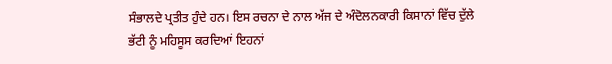ਸੰਭਾਲਦੇ ਪ੍ਰਤੀਤ ਹੁੰਦੇ ਹਨ। ਇਸ ਰਚਨਾ ਦੇ ਨਾਲ ਅੱਜ ਦੇ ਅੰਦੋਲਨਕਾਰੀ ਕਿਸਾਨਾਂ ਵਿੱਚ ਦੁੱਲੇ ਭੱਟੀ ਨੂੰ ਮਹਿਸੂਸ ਕਰਦਿਆਂ ਇਹਨਾਂ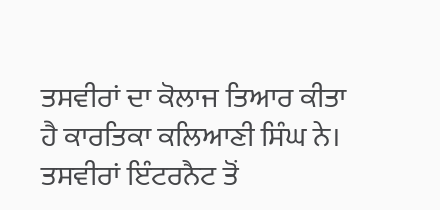ਤਸਵੀਰਾਂ ਦਾ ਕੋਲਾਜ ਤਿਆਰ ਕੀਤਾ ਹੈ ਕਾਰਤਿਕਾ ਕਲਿਆਣੀ ਸਿੰਘ ਨੇ। ਤਸਵੀਰਾਂ ਇੰਟਰਨੈਟ ਤੋਂ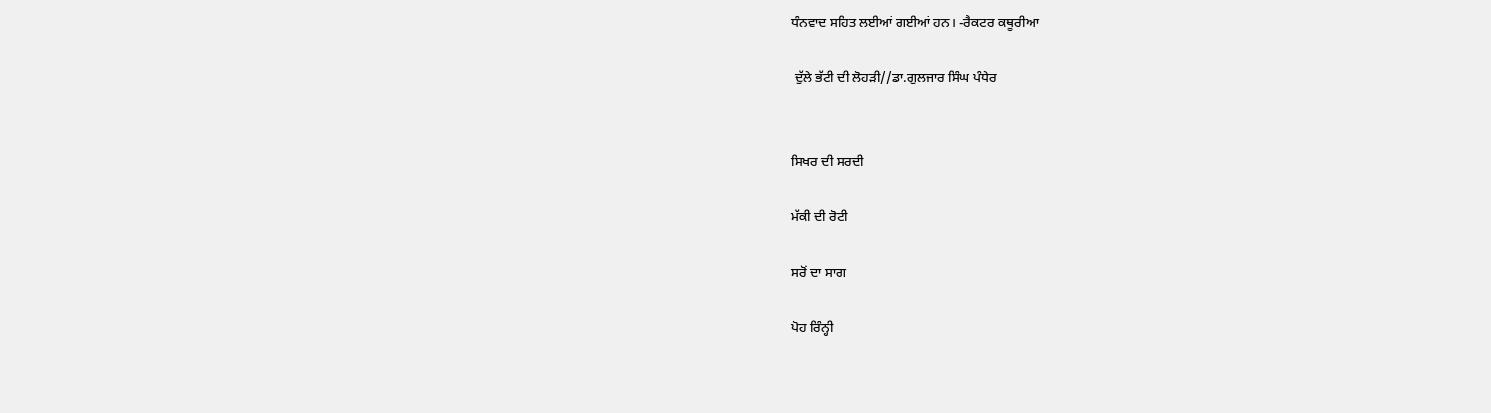ਧੰਨਵਾਦ ਸਹਿਤ ਲਈਆਂ ਗਈਆਂ ਹਨ। -ਰੈਕਟਰ ਕਥੂਰੀਆ

 ਦੁੱਲੇ ਭੱਟੀ ਦੀ ਲੋਹੜੀ//ਡਾ.ਗੁਲਜਾਰ ਸਿੰਘ ਪੰਧੇਰ


ਸਿਖਰ ਦੀ ਸਰਦੀ

ਮੱਕੀ ਦੀ ਰੋਟੀ

ਸਰੋਂ ਦਾ ਸਾਗ

ਪੋਹ ਰਿੰਨ੍ਹੀ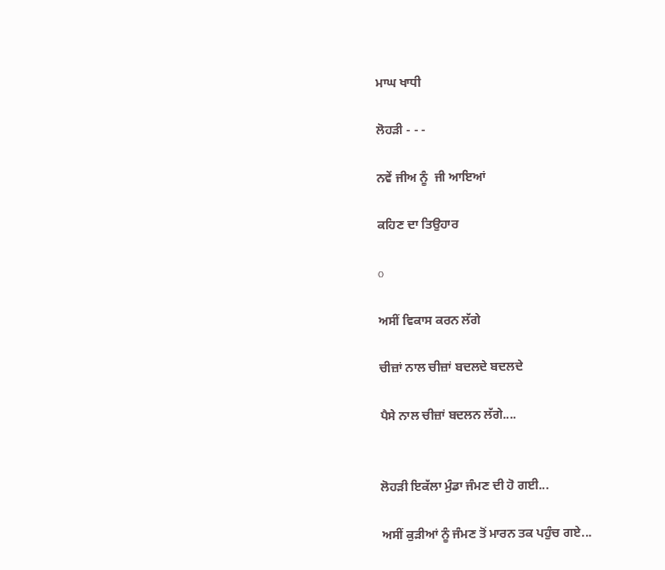ਮਾਘ ਖਾਧੀ

ਲੋਹੜੀ - - -

ਨਵੇਂ ਜੀਅ ਨੂੰ  ਜੀ ਆਇਆਂ

ਕਹਿਣ ਦਾ ਤਿਉਹਾਰ

o

ਅਸੀਂ ਵਿਕਾਸ ਕਰਨ ਲੱਗੇ

ਚੀਜ਼ਾਂ ਨਾਲ ਚੀਜ਼ਾਂ ਬਦਲਦੇ ਬਦਲਦੇ

ਪੈਸੇ ਨਾਲ ਚੀਜ਼ਾਂ ਬਦਲਨ ਲੱਗੇ....


ਲੋਹੜੀ ਇਕੱਲਾ ਮੁੰਡਾ ਜੰਮਣ ਦੀ ਹੋ ਗਈ...

ਅਸੀਂ ਕੁੜੀਆਂ ਨੂੰ ਜੰਮਣ ਤੋਂ ਮਾਰਨ ਤਕ ਪਹੁੰਚ ਗਏ...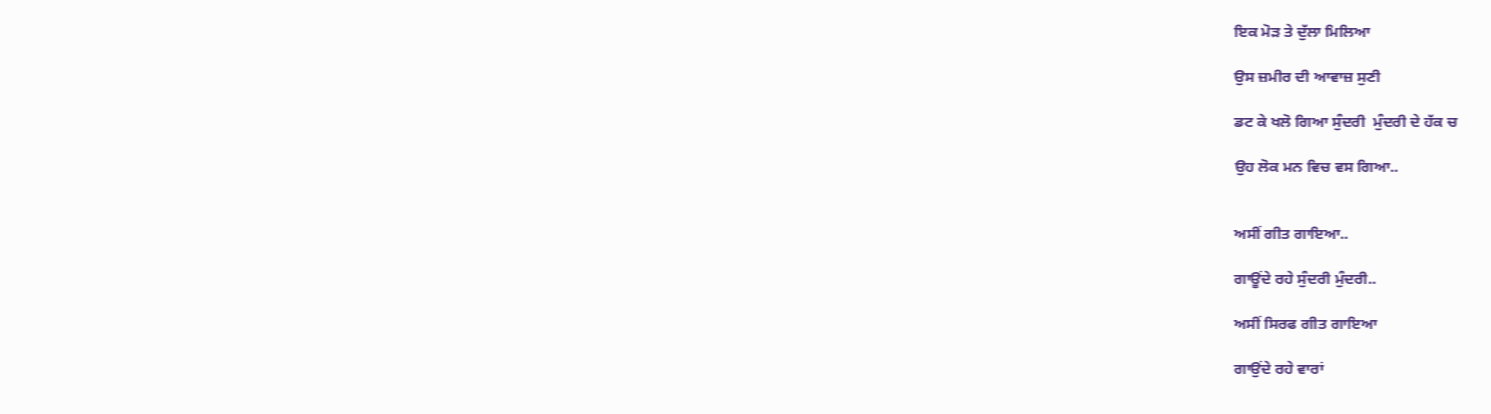ਇਕ ਮੋੜ ਤੇ ਦੁੱਲਾ ਮਿਲਿਆ

ਉਸ ਜ਼ਮੀਰ ਦੀ ਆਵਾਜ਼ ਸੁਣੀ

ਡਟ ਕੇ ਖਲੋ ਗਿਆ ਸੁੰਦਰੀ  ਮੁੰਦਰੀ ਦੇ ਹੱਕ ਚ

ਉਹ ਲੋਕ ਮਨ ਵਿਚ ਵਸ ਗਿਆ..


ਅਸੀਂ ਗੀਤ ਗਾਇਆ..

ਗਾਊਂਦੇ ਰਹੇ ਸੁੰਦਰੀ ਮੁੰਦਰੀ..

ਅਸੀਂ ਸਿਰਫ ਗੀਤ ਗਾਇਆ

ਗਾਉਂਦੇ ਰਹੇ ਵਾਰਾਂ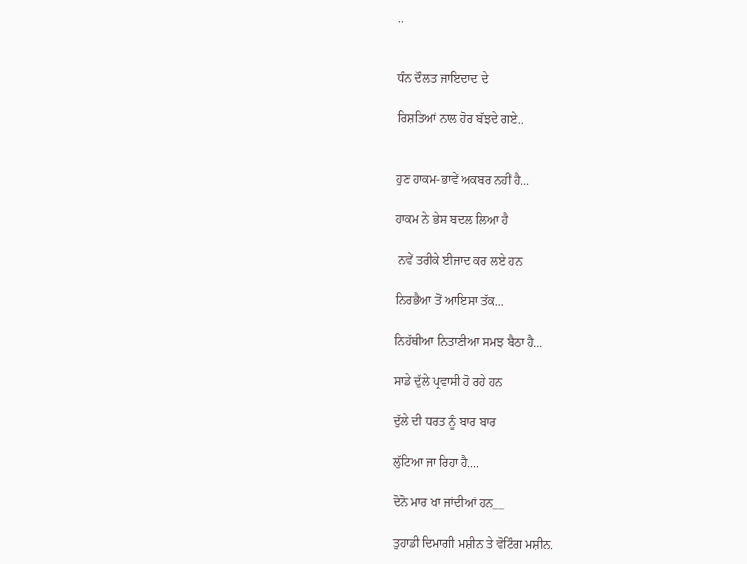..


ਧੰਨ ਦੌਲਤ ਜਾਇਦਾਦ ਦੇ

ਰਿਸ਼ਤਿਆਂ ਨਾਲ ਹੋਰ ਬੱਝਦੇ ਗਏ..


ਹੁਣ ਹਾਕਮ-ਭਾਵੇਂ ਅਕਬਰ ਨਹੀਂ ਹੈ...

ਹਾਕਮ ਨੇ ਭੇਸ ਬਦਲ ਲਿਆ ਹੈ

 ਨਵੇਂ ਤਰੀਕੇ ਈਜਾਦ ਕਰ ਲਏ ਹਨ

ਨਿਰਭੈਆ ਤੋਂ ਆਇਸਾ ਤੱਕ...

ਨਿਹੱਥੀਆ ਨਿਤਾਣੀਆ ਸਮਝ ਬੈਠਾ ਹੈ...

ਸਾਡੇ ਦੁੱਲੇ ਪ੍ਰਵਾਸੀ ਹੋ ਰਹੇ ਹਨ

ਦੁੱਲੇ ਦੀ ਧਰਤ ਨੂੰ ਬਾਰ ਬਾਰ

ਲੁੱਟਿਆ ਜਾ ਰਿਹਾ ਹੈ....

ਦੋਨੋ ਮਾਰ ਖਾ ਜਾਂਦੀਆਂ ਹਨ__

ਤੁਹਾਡੀ ਦਿਮਾਗੀ ਮਸ਼ੀਨ ਤੇ ਵੋਟਿੰਗ ਮਸ਼ੀਨ.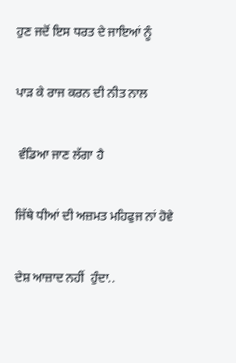ਹੁਣ ਜਦੋਂ ਇਸ ਧਰਤ ਦੇ ਜਾਇਆਂ ਨੂੰ

ਪਾੜ ਕੇ ਰਾਜ ਕਰਨ ਦੀ ਨੀਤ ਨਾਲ

 ਵੰਡਿਆ ਜਾਣ ਲੱਗਾ ਹੈ

ਜਿੱਥੇ ਧੀਆਂ ਦੀ ਅਜ਼ਮਤ ਮਹਿਫੁਜ ਨਾਂ ਹੋਵੇ

ਦੇਸ਼ ਆਜ਼ਾਦ ਨਹੀਂ  ਹੁੰਦਾ..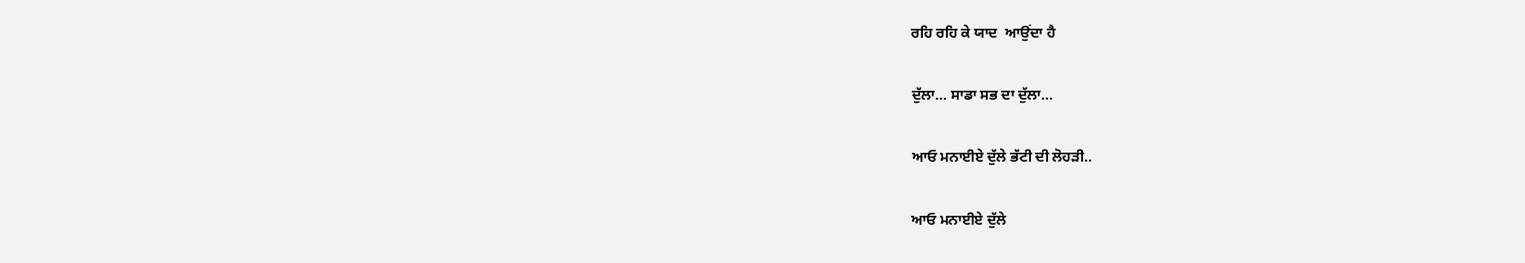ਰਹਿ ਰਹਿ ਕੇ ਯਾਦ  ਆਉਂਦਾ ਹੈ

ਦੁੱਲਾ... ਸਾਡਾ ਸਭ ਦਾ ਦੁੱਲਾ...

ਆਓ ਮਨਾਈਏ ਦੁੱਲੇ ਭੱਟੀ ਦੀ ਲੋਹੜੀ..

ਆਓ ਮਨਾਈਏ ਦੁੱਲੇ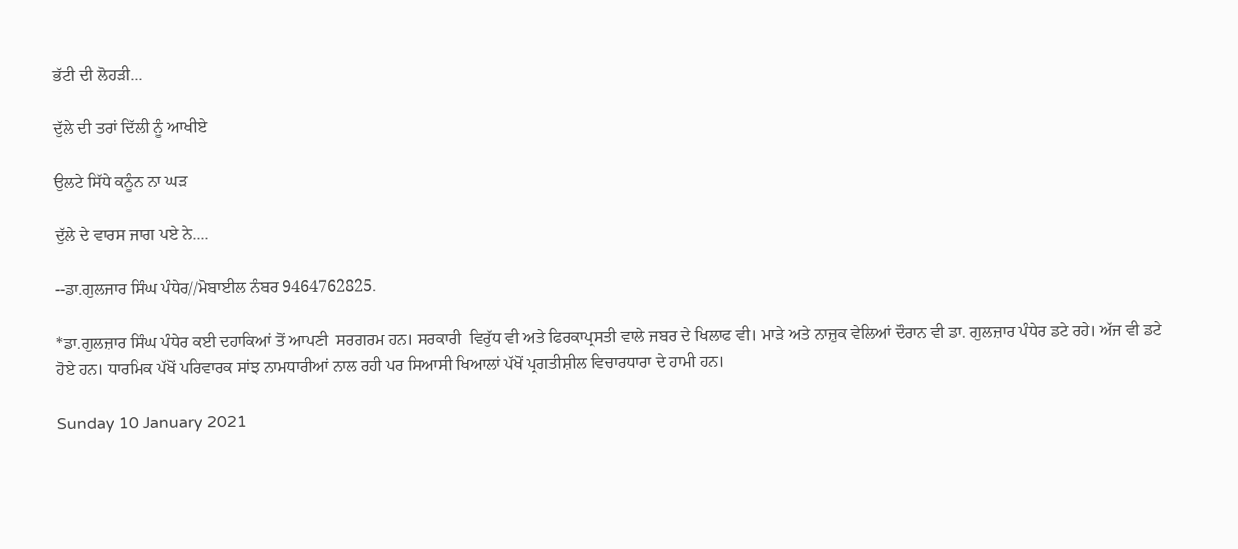ਭੱਟੀ ਦੀ ਲੋਹੜੀ...

ਦੁੱਲੇ ਦੀ ਤਰਾਂ ਦਿੱਲੀ ਨੂੰ ਆਖੀਏ

ਉਲਟੇ ਸਿੱਧੇ ਕਨੂੰਨ ਨਾ ਘੜ

ਦੁੱਲੇ ਦੇ ਵਾਰਸ ਜਾਗ ਪਏ ਨੇ....

--ਡਾ.ਗੁਲਜਾਰ ਸਿੰਘ ਪੰਧੇਰ//ਮੋਬਾਈਲ ਨੰਬਰ 9464762825.

*ਡਾ.ਗੁਲਜ਼ਾਰ ਸਿੰਘ ਪੰਧੇਰ ਕਈ ਦਹਾਕਿਆਂ ਤੋਂ ਆਪਣੀ  ਸਰਗਰਮ ਹਨ। ਸਰਕਾਰੀ  ਵਿਰੁੱਧ ਵੀ ਅਤੇ ਫਿਰਕਾਪ੍ਰਸਤੀ ਵਾਲੇ ਜਬਰ ਦੇ ਖਿਲਾਫ ਵੀ। ਮਾੜੇ ਅਤੇ ਨਾਜ਼ੁਕ ਵੇਲਿਆਂ ਦੌਰਾਨ ਵੀ ਡਾ. ਗੁਲਜ਼ਾਰ ਪੰਧੇਰ ਡਟੇ ਰਹੇ। ਅੱਜ ਵੀ ਡਟੇ ਹੋਏ ਹਨ। ਧਾਰਮਿਕ ਪੱਖੋਂ ਪਰਿਵਾਰਕ ਸਾਂਝ ਨਾਮਧਾਰੀਆਂ ਨਾਲ ਰਹੀ ਪਰ ਸਿਆਸੀ ਖਿਆਲਾਂ ਪੱਖੋਂ ਪ੍ਰਗਤੀਸ਼ੀਲ ਵਿਚਾਰਧਾਰਾ ਦੇ ਹਾਮੀ ਹਨ।

Sunday 10 January 2021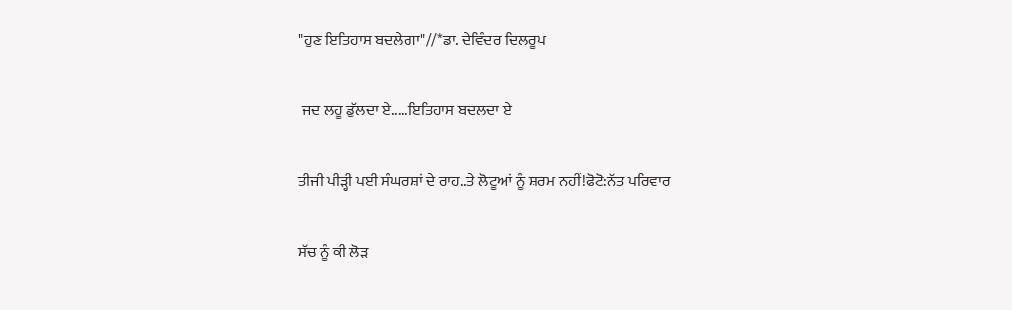"ਹੁਣ ਇਤਿਹਾਸ ਬਦਲੇਗਾ"//*ਡਾ. ਦੇਵਿੰਦਰ ਦਿਲਰੂਪ

 ਜਦ ਲਹੂ ਡੁੱਲਦਾ ਏ.....ਇਤਿਹਾਸ ਬਦਲਦਾ ਏ

ਤੀਜੀ ਪੀੜ੍ਹੀ ਪਈ ਸੰਘਰਸ਼ਾਂ ਦੇ ਰਾਹ..ਤੇ ਲੋਟੂਆਂ ਨੂੰ ਸ਼ਰਮ ਨਹੀਂ!ਫੋਟੋ:ਨੱਤ ਪਰਿਵਾਰ

ਸੱਚ ਨੂੰ ਕੀ ਲੋੜ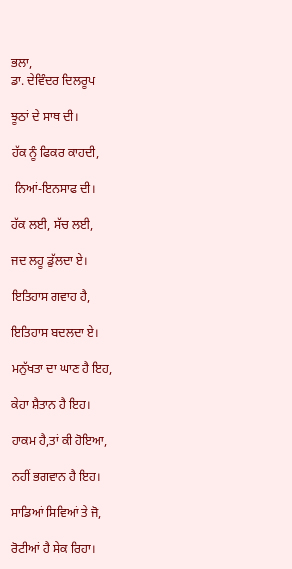ਭਲਾ,
ਡਾ. ਦੇਵਿੰਦਰ ਦਿਲਰੂਪ

ਝੂਠਾਂ ਦੇ ਸਾਥ ਦੀ।

ਹੱਕ ਨੂੰ ਫਿਕਰ ਕਾਹਦੀ,

 ਨਿਆਂ-ਇਨਸਾਫ ਦੀ।

ਹੱਕ ਲਈ, ਸੱਚ ਲਈ,

ਜਦ ਲਹੂ ਡੁੱਲਦਾ ਏ।

ਇਤਿਹਾਸ ਗਵਾਹ ਹੈ,

ਇਤਿਹਾਸ ਬਦਲਦਾ ਏ।

ਮਨੁੱਖਤਾ ਦਾ ਘਾਣ ਹੈ ਇਹ,

ਕੇਹਾ ਸ਼ੈਤਾਨ ਹੈ ਇਹ।

ਹਾਕਮ ਹੈ,ਤਾਂ ਕੀ ਹੋਇਆ,

ਨਹੀਂ ਭਗਵਾਨ ਹੈ ਇਹ।

ਸਾਡਿਆਂ ਸਿਵਿਆਂ ਤੇ ਜੋ,

ਰੋਟੀਆਂ ਹੈ ਸੇਕ ਰਿਹਾ।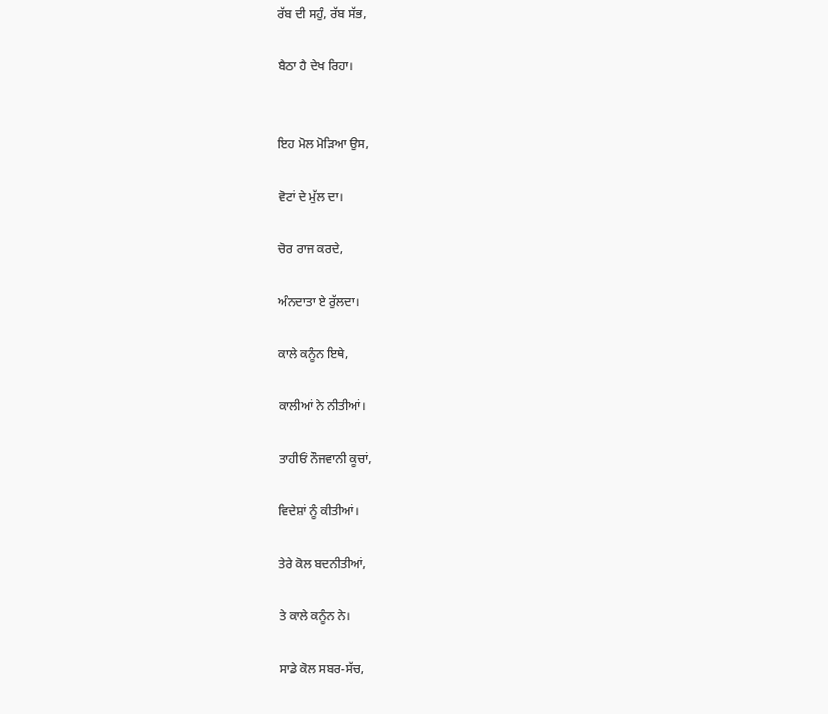ਰੱਬ ਦੀ ਸਹੁੰ, ਰੱਬ ਸੱਭ,

ਬੈਠਾ ਹੈ ਦੇਖ ਰਿਹਾ।


ਇਹ ਮੋਲ ਮੋੜਿਆ ਉਸ,

ਵੋਟਾਂ ਦੇ ਮੁੱਲ ਦਾ।

ਚੋਰ ਰਾਜ ਕਰਦੇ,

ਅੰਨਦਾਤਾ ਏ ਰੁੱਲਦਾ।

ਕਾਲੇ ਕਨੂੰਨ ਇਥੇ,

ਕਾਲੀਆਂ ਨੇ ਨੀਤੀਆਂ।

ਤਾਹੀਓਂ ਨੌਜਵਾਨੀ ਕੂਚਾਂ,

ਵਿਦੇਸ਼ਾਂ ਨੂੰ ਕੀਤੀਆਂ।

ਤੇਰੇ ਕੋਲ ਬਦਨੀਤੀਆਂ,

ਤੇ ਕਾਲੇ ਕਨੂੰਨ ਨੇ।

ਸਾਡੇ ਕੋਲ ਸਬਰ-ਸੱਚ,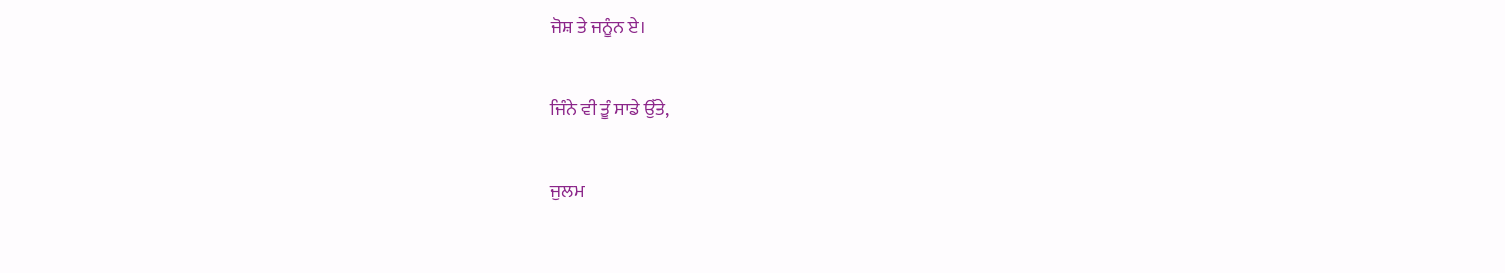ਜੋਸ਼ ਤੇ ਜਨੂੰਨ ਏ।

ਜਿੰਨੇ ਵੀ ਤੂੰ ਸਾਡੇ ਉੱਤੇ,

ਜੁਲਮ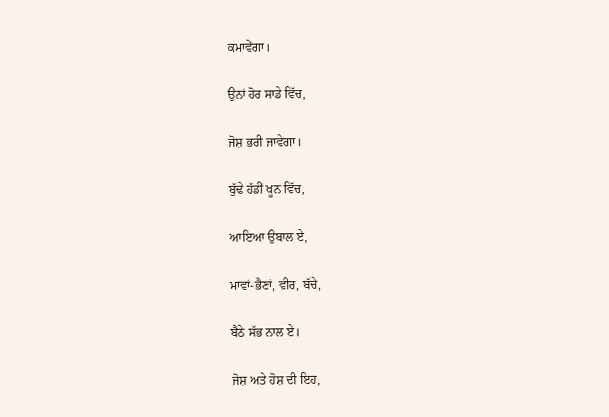ਕਮਾਵੇਂਗਾ।

ਉਨਾਂ ਹੋਰ ਸਾਡੇ ਵਿੱਚ,

ਜੋਸ਼ ਭਰੀ ਜਾਵੇਗਾ।

ਬੁੱਢੇ ਹੱਡੀਂ ਖੂਨ ਵਿੱਚ,

ਆਇਆ ਉਬਾਲ ਏ,

ਮਾਵਾਂ-ਭੈਣਾਂ, ਵੀਰ, ਬੱਚੇ,

ਬੈਠੇ ਸੱਭ ਨਾਲ ਏ।

ਜੋਸ਼ ਅਤੇ ਹੋਸ਼ ਦੀ ਇਹ,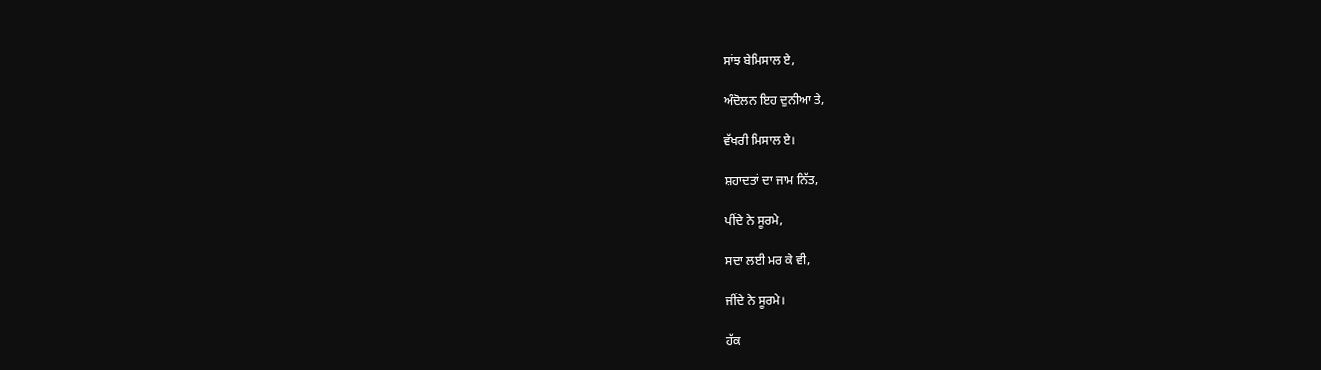ਸਾਂਝ ਬੇਮਿਸਾਲ ਏ,

ਅੰਦੋਲਨ ਇਹ ਦੁਨੀਆ ਤੇ,

ਵੱਖਰੀ ਮਿਸਾਲ ਏ।

ਸ਼ਹਾਦਤਾਂ ਦਾ ਜਾਮ ਨਿੱਤ,

ਪੀਂਦੇ ਨੇ ਸੂਰਮੇ,

ਸਦਾ ਲਈ ਮਰ ਕੇ ਵੀ,

ਜੀਂਦੇ ਨੇ ਸੂਰਮੇ।

ਹੱਕ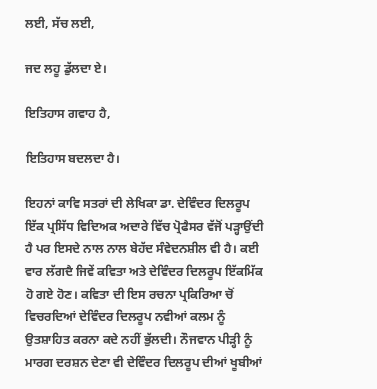ਲਈ, ਸੱਚ ਲਈ,

ਜਦ ਲਹੂ ਡੁੱਲਦਾ ਏ।

ਇਤਿਹਾਸ ਗਵਾਹ ਹੈ,

ਇਤਿਹਾਸ ਬਦਲਦਾ ਹੈ।

ਇਹਨਾਂ ਕਾਵਿ ਸਤਰਾਂ ਦੀ ਲੇਖਿਕਾ ਡਾ. ਦੇਵਿੰਦਰ ਦਿਲਰੂਪ ਇੱਕ ਪ੍ਰਸਿੱਧ ਵਿਦਿਅਕ ਅਦਾਰੇ ਵਿੱਚ ਪ੍ਰੋਫੈਸਰ ਵੱਜੋਂ ਪੜ੍ਹਾਉਂਦੀ ਹੈ ਪਰ ਇਸਦੇ ਨਾਲ ਨਾਲ ਬੇਹੱਦ ਸੰਵੇਦਨਸ਼ੀਲ ਵੀ ਹੈ। ਕਈ ਵਾਰ ਲੱਗਦੈ ਜਿਵੇਂ ਕਵਿਤਾ ਅਤੇ ਦੇਵਿੰਦਰ ਦਿਲਰੂਪ ਇੱਕਮਿੱਕ ਹੋ ਗਏ ਹੋਣ। ਕਵਿਤਾ ਦੀ ਇਸ ਰਚਨਾ ਪ੍ਰਕਿਰਿਆ ਚੋਂ ਵਿਚਰਦਿਆਂ ਦੇਵਿੰਦਰ ਦਿਲਰੂਪ ਨਵੀਆਂ ਕਲਮ ਨੂੰ ਉਤਸ਼ਾਹਿਤ ਕਰਨਾ ਕਦੇ ਨਹੀਂ ਭੁੱਲਦੀ। ਨੌਜਵਾਨ ਪੀੜ੍ਹੀ ਨੂੰ ਮਾਰਗ ਦਰਸ਼ਨ ਦੇਣਾ ਵੀ ਦੇਵਿੰਦਰ ਦਿਲਰੂਪ ਦੀਆਂ ਖੂਬੀਆਂ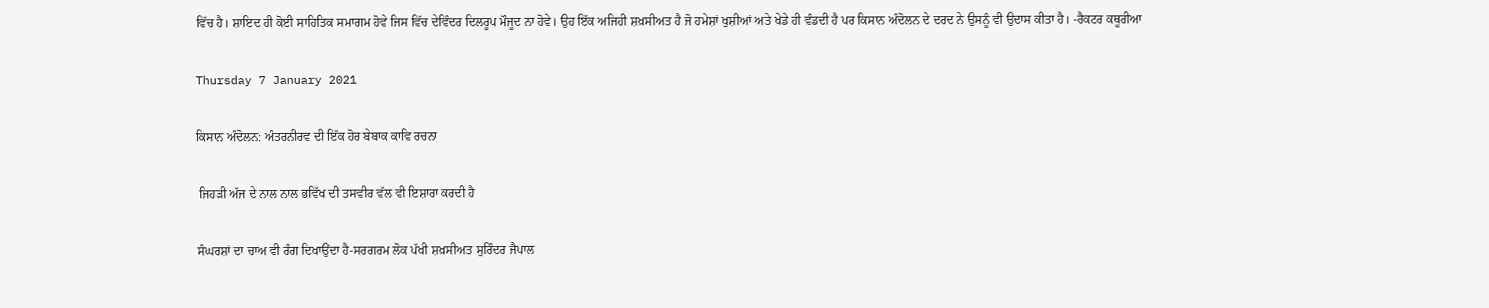ਵਿੱਚ ਹੈ। ਸ਼ਾਇਦ ਹੀ ਕੋਈ ਸਾਹਿਤਿਕ ਸਮਾਗਮ ਹੋਵੇ ਜਿਸ ਵਿੱਚ ਦੇਵਿੰਦਰ ਦਿਲਰੂਪ ਮੌਜੂਦ ਨਾ ਹੋਵੇ। ਉਹ ਇੱਕ ਅਜਿਹੀ ਸ਼ਖ਼ਸੀਅਤ ਹੈ ਜੋ ਹਮੇਸ਼ਾਂ ਖੁਸ਼ੀਆਂ ਅਤੇ ਖੇਡੇ ਹੀ ਵੰਡਦੀ ਹੈ ਪਰ ਕਿਸਾਨ ਅੰਦੋਲਨ ਦੇ ਦਰਦ ਨੇ ਉਸਨੂੰ ਵੀ ਉਦਾਸ ਕੀਤਾ ਹੈ। -ਰੈਕਟਰ ਕਥੂਰੀਆ

Thursday 7 January 2021

ਕਿਸਾਨ ਅੰਦੋਲਨ: ਅੰਤਰਨੀਰਵ ਦੀ ਇੱਕ ਹੋਰ ਬੇਬਾਕ ਕਾਵਿ ਰਚਨਾ

 ਜਿਹੜੀ ਅੱਜ ਦੇ ਨਾਲ ਨਾਲ ਭਵਿੱਖ ਦੀ ਤਸਵੀਰ ਵੱਲ ਵੀ ਇਸ਼ਾਰਾ ਕਰਦੀ ਹੈ

ਸੰਘਰਸ਼ਾਂ ਦਾ ਚਾਅ ਵੀ ਰੰਗ ਦਿਖਾਉਂਦਾ ਹੈ-ਸਰਗਰਮ ਲੋਕ ਪੱਖੀ ਸ਼ਖ਼ਸੀਅਤ ਸੁਰਿੰਦਰ ਜੈਪਾਲ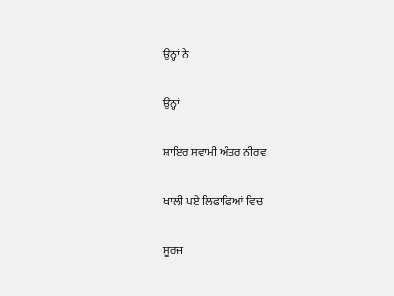ਉਨ੍ਹਾਂ ਨੇ

ਉਨ੍ਹਾਂ

ਸ਼ਾਇਰ ਸਵਾਮੀ ਅੰਤਰ ਨੀਰਵ

ਖਾਲੀ ਪਏ ਲਿਫਾਫਿਆਂ ਵਿਚ

ਸੂਰਜ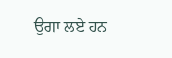ਉਗਾ ਲਏ ਹਨ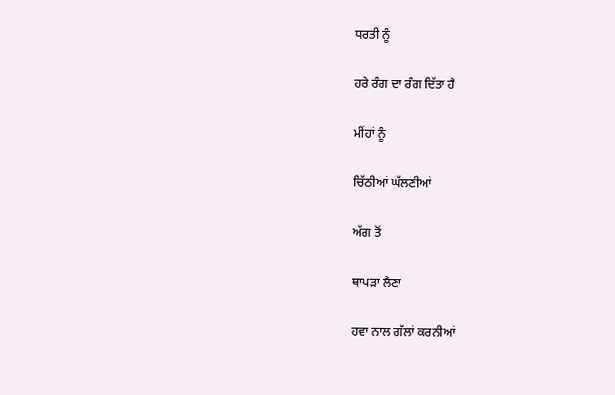ਧਰਤੀ ਨੂੰ

ਹਰੇ ਰੰਗ ਦਾ ਰੰਗ ਦਿੱਤਾ ਹੈ

ਮੀਂਹਾਂ ਨੂੰ

ਚਿੱਠੀਆਂ ਘੱਲਣੀਆਂ

ਅੱਗ ਤੋਂ

ਥਾਪੜਾ ਲੈਣਾ

ਹਵਾ ਨਾਲ ਗੱਲਾਂ ਕਰਨੀਆਂ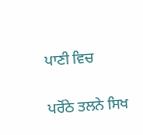ਪਾਣੀ ਵਿਚ

ਪਰੋਂਠੇ ਤਲਨੇ ਸਿਖ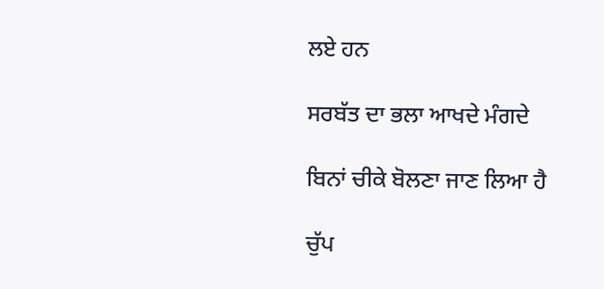ਲਏ ਹਨ

ਸਰਬੱਤ ਦਾ ਭਲਾ ਆਖਦੇ ਮੰਗਦੇ

ਬਿਨਾਂ ਚੀਕੇ ਬੋਲਣਾ ਜਾਣ ਲਿਆ ਹੈ

ਚੁੱਪ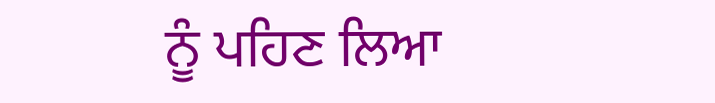ਨੂੰ ਪਹਿਣ ਲਿਆ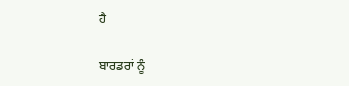ਹੈ

ਬਾਰਡਰਾਂ ਨੂੰ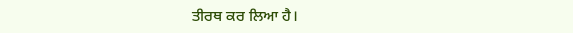ਤੀਰਥ ਕਰ ਲਿਆ ਹੈ।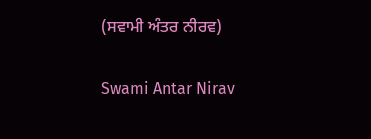(ਸਵਾਮੀ ਅੰਤਰ ਨੀਰਵ)

Swami Antar Nirav